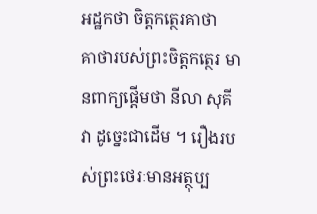អដ្ឋកថា ចិត្តកត្ថេរគាថា
គាថារបស់ព្រះចិត្តកត្ថេរ មានពាក្យផ្តើមថា នីលា សុគីវា ដូច្នេះជាដើម ។ រឿងរបស់ព្រះថេរៈមានអត្ថុប្ប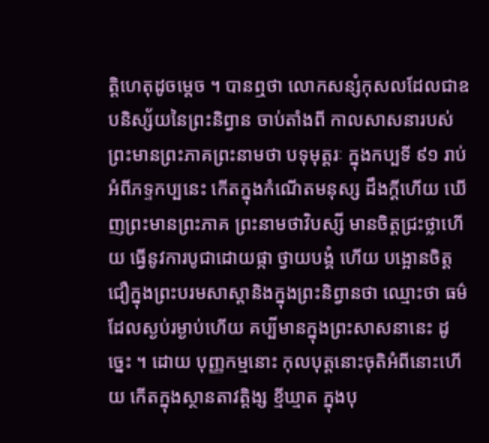ត្តិហេតុដូចម្តេច ។ បានឮថា លោកសន្សំកុសលដែលជាឧបនិស្ស័យនៃព្រះនិព្វាន ចាប់តាំងពី កាលសាសនារបស់ព្រះមានព្រះភាគព្រះនាមថា បទុមុត្តរៈ ក្នុងកប្បទី ៩១ រាប់អំពីភទ្ទកប្បនេះ កើតក្នុងកំណើតមនុស្ស ដឹងក្តីហើយ ឃើញព្រះមានព្រះភាគ ព្រះនាមថាវិបស្សី មានចិត្តជ្រះថ្លាហើយ ធ្វើនូវការបូជាដោយផ្កា ថ្វាយបង្គំ ហើយ បង្អោនចិត្តជឿក្នុងព្រះបរមសាស្តានិងក្នុងព្រះនិព្វានថា ឈ្មោះថា ធម៌ដែលស្ងប់រម្ងាប់ហើយ គប្បីមានក្នុងព្រះសាសនានេះ ដូច្នេះ ។ ដោយ បុញ្ញកម្មនោះ កុលបុត្តនោះចុតិអំពីនោះហើយ កើតក្នុងស្ថានតាវត្តិង្ស ខ្មីឃ្មាត ក្នុងបុ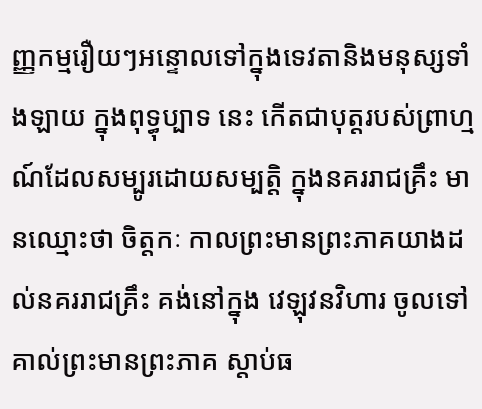ញ្ញកម្មរឿយៗអន្ទោលទៅក្នុងទេវតានិងមនុស្សទាំងឡាយ ក្នុងពុទ្ធុប្បាទ នេះ កើតជាបុត្តរបស់ព្រាហ្មណ៍ដែលសម្បូរដោយសម្បត្តិ ក្នុងនគររាជគ្រឹះ មានឈ្មោះថា ចិត្តកៈ កាលព្រះមានព្រះភាគយាងដល់នគររាជគ្រឹះ គង់នៅក្នុង វេឡុវនវិហារ ចូលទៅគាល់ព្រះមានព្រះភាគ ស្តាប់ធ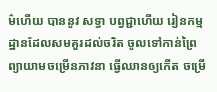ម៌ហើយ បាននូវ សទ្ធា បព្វជ្ជាហើយ រៀនកម្មដ្ឋានដែលសមគួរដល់ចរិត ចូលទៅកាន់ព្រៃ ព្យាយាមចម្រើនភាវនា ធ្វើឈានឲ្យកើត ចម្រើ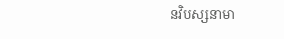នវិបស្សនាមា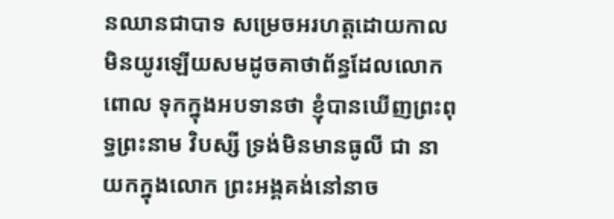នឈានជាបាទ សម្រេចអរហត្តដោយកាលមិនយូរឡើយសមដូចគាថាព័ន្ធដែលលោកពោល ទុកក្នុងអបទានថា ខ្ញុំបានឃើញព្រះពុទ្ធព្រះនាម វិបស្សី ទ្រង់មិនមានធូលី ជា នាយកក្នុងលោក ព្រះអង្គគង់នៅនាច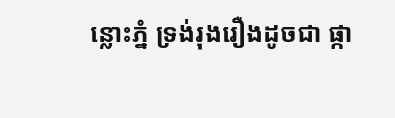ន្លោះភ្នំ ទ្រង់រុងរឿងដូចជា ផ្កា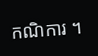កណិការ ។